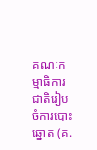គណៈកម្មាធិការជាតិរៀបចំការបោះឆ្នោត (គ.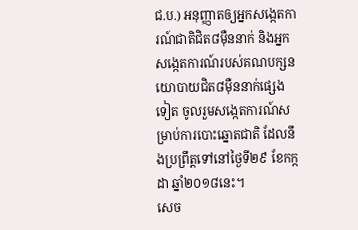ជ.ប.) អនុញ្ញាតឲ្យអ្នកសង្កេតការណ៍ជាតិជិត៨ម៉ឺននាក់ និងអ្នកសង្កេតការណ៍របស់គណបក្សនយោបាយជិត៨ម៉ឺននាក់ផ្សេងទៀត ចូលរួមសង្កេតការណ៍សម្រាប់ការបោះឆ្នោតជាតិ ដែលនឹងប្រព្រឹត្តទៅនៅថ្ងៃទី២៩ ខែកក្កដា ឆ្នាំ២០១៨នេះ។
សេច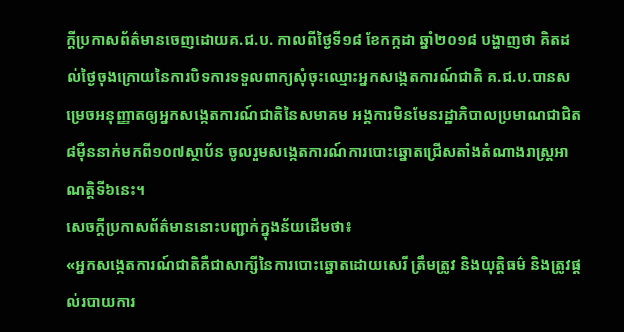ក្តីប្រកាសព័ត៌មានចេញដោយគ.ជ.ប. កាលពីថ្ងៃទី១៨ ខែកក្កដា ឆ្នាំ២០១៨ បង្ហាញថា គិតដល់ថ្ងៃចុងក្រោយនៃការបិទការទទួលពាក្យសុំចុះឈ្មោះអ្នកសង្កេតការណ៍ជាតិ គ.ជ.ប.បានសម្រេចអនុញ្ញាតឲ្យអ្នកសង្កេតការណ៍ជាតិនៃសមាគម អង្គការមិនមែនរដ្ឋាភិបាលប្រមាណជាជិត៨ម៉ឺននាក់មកពី១០៧ស្ថាប័ន ចូលរួមសង្កេតការណ៍ការបោះឆ្នោតជ្រើសតាំងតំណាងរាស្រ្តអាណត្តិទី៦នេះ។
សេចក្តីប្រកាសព័ត៌មាននោះបញ្ជាក់ក្នុងន័យដើមថា៖
«អ្នកសង្កេតការណ៍ជាតិគឺជាសាក្សីនៃការបោះឆ្នោតដោយសេរី ត្រឹមត្រូវ និងយុត្តិធម៌ និងត្រូវផ្តល់របាយការ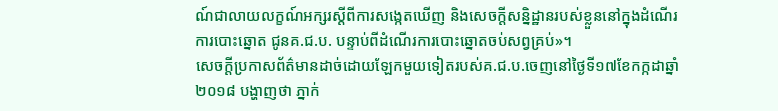ណ៍ជាលាយលក្ខណ៍អក្សរស្តីពីការសង្កេតឃើញ និងសេចក្តីសន្និដ្ឋានរបស់ខ្លួននៅក្នុងដំណើរការបោះឆ្នោត ជូនគ.ជ.ប. បន្ទាប់ពីដំណើរការបោះឆ្នោតចប់សព្វគ្រប់»។
សេចក្តីប្រកាសព័ត៌មានដាច់ដោយឡែកមួយទៀតរបស់គ.ជ.ប.ចេញនៅថ្ងៃទី១៧ខែកក្កដាឆ្នាំ២០១៨ បង្ហាញថា ភ្នាក់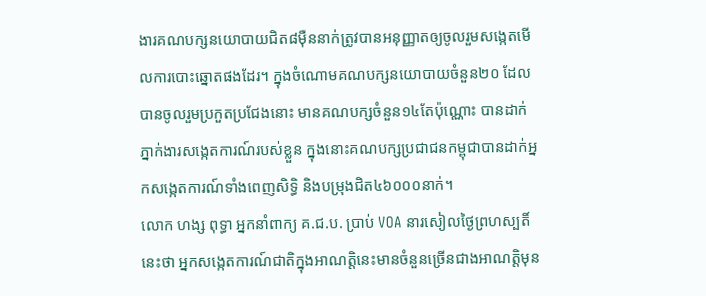ងារគណបក្សនយោបាយជិត៨ម៉ឺននាក់ត្រូវបានអនុញ្ញាតឲ្យចូលរួមសង្កេតមើលការបោះឆ្នោតផងដែរ។ ក្នុងចំណោមគណបក្សនយោបាយចំនួន២០ ដែលបានចូលរួមប្រកួតប្រជែងនោះ មានគណបក្សចំនួន១៤តែប៉ុណ្ណោះ បានដាក់ភ្នាក់ងារសង្កេតការណ៍របស់ខ្លួន ក្នុងនោះគណបក្សប្រជាជនកម្ពុជាបានដាក់អ្នកសង្កេតការណ៍ទាំងពេញសិទ្ធិ និងបម្រុងជិត៤៦០០០នាក់។
លោក ហង្ស ពុទ្ធា អ្នកនាំពាក្យ គ.ជ.ប. ប្រាប់ VOA នារសៀលថ្ងៃព្រហស្បតិ៍នេះថា អ្នកសង្កេតការណ៍ជាតិក្នុងអាណត្តិនេះមានចំនួនច្រើនជាងអាណត្តិមុន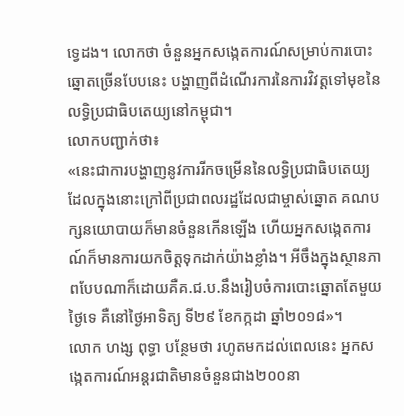ទ្វេដង។ លោកថា ចំនួនអ្នកសង្កេតការណ៍សម្រាប់ការបោះឆ្នោតច្រើនបែបនេះ បង្ហាញពីដំណើរការនៃការវិវត្តទៅមុខនៃលទ្ធិប្រជាធិបតេយ្យនៅកម្ពុជា។
លោកបញ្ជាក់ថា៖
«នេះជាការបង្ហាញនូវការរីកចម្រើននៃលទ្ធិប្រជាធិបតេយ្យ ដែលក្នុងនោះក្រៅពីប្រជាពលរដ្ឋដែលជាម្ចាស់ឆ្នោត គណបក្សនយោបាយក៏មានចំនួនកើនឡើង ហើយអ្នកសង្កេតការណ៍ក៏មានការយកចិត្តទុកដាក់យ៉ាងខ្លាំង។ អីចឹងក្នុងស្ថានភាពបែបណាក៏ដោយគឺគ.ជ.ប.នឹងរៀបចំការបោះឆ្នោតតែមួយថ្ងៃទេ គឺនៅថ្ងៃអាទិត្យ ទី២៩ ខែកក្កដា ឆ្នាំ២០១៨»។
លោក ហង្ស ពុទ្ធា បន្ថែមថា រហូតមកដល់ពេលនេះ អ្នកសង្កេតការណ៍អន្តរជាតិមានចំនួនជាង២០០នា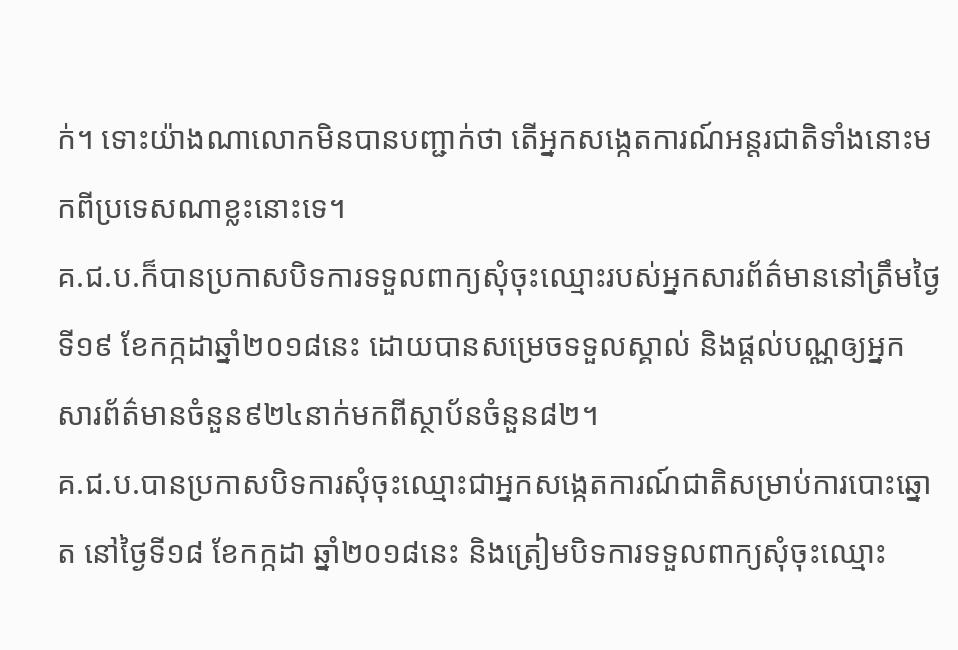ក់។ ទោះយ៉ាងណាលោកមិនបានបញ្ជាក់ថា តើអ្នកសង្កេតការណ៍អន្តរជាតិទាំងនោះមកពីប្រទេសណាខ្លះនោះទេ។
គ.ជ.ប.ក៏បានប្រកាសបិទការទទួលពាក្យសុំចុះឈ្មោះរបស់អ្នកសារព័ត៌មាននៅត្រឹមថ្ងៃទី១៩ ខែកក្កដាឆ្នាំ២០១៨នេះ ដោយបានសម្រេចទទួលស្គាល់ និងផ្តល់បណ្ណឲ្យអ្នកសារព័ត៌មានចំនួន៩២៤នាក់មកពីស្ថាប័នចំនួន៨២។
គ.ជ.ប.បានប្រកាសបិទការសុំចុះឈ្មោះជាអ្នកសង្កេតការណ៍ជាតិសម្រាប់ការបោះឆ្នោត នៅថ្ងៃទី១៨ ខែកក្កដា ឆ្នាំ២០១៨នេះ និងត្រៀមបិទការទទួលពាក្យសុំចុះឈ្មោះ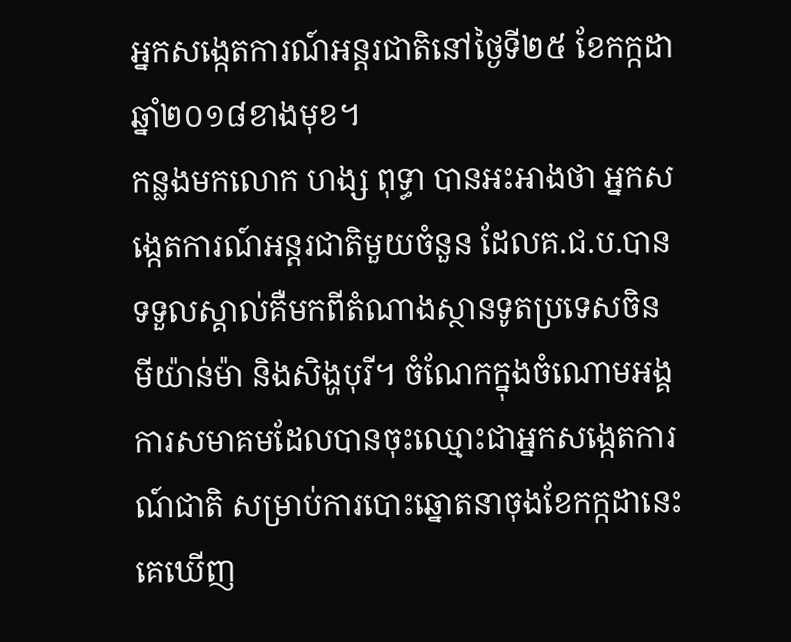អ្នកសង្កេតការណ៍អន្តរជាតិនៅថ្ងៃទី២៥ ខែកក្កដា ឆ្នាំ២០១៨ខាងមុខ។
កន្លងមកលោក ហង្ស ពុទ្ធា បានអះអាងថា អ្នកសង្កេតការណ៍អន្តរជាតិមួយចំនួន ដែលគ.ជ.ប.បានទទួលស្គាល់គឺមកពីតំណាងស្ថានទូតប្រទេសចិន មីយ៉ាន់ម៉ា និងសិង្ហបុរី។ ចំណែកក្នុងចំណោមអង្គការសមាគមដែលបានចុះឈ្មោះជាអ្នកសង្កេតការណ៍ជាតិ សម្រាប់ការបោះឆ្នោតនាចុងខែកក្កដានេះ គេឃើញ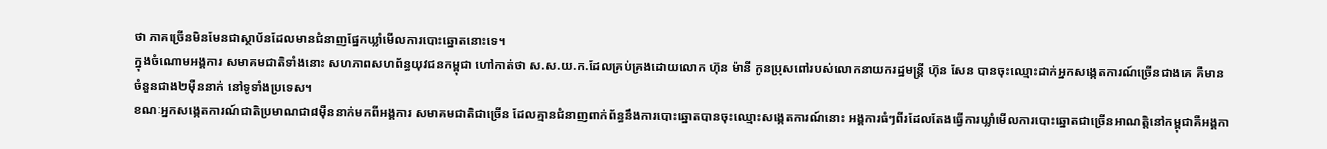ថា ភាគច្រើនមិនមែនជាស្ថាប័នដែលមានជំនាញផ្នែកឃ្លាំមើលការបោះឆ្នោតនោះទេ។
ក្នុងចំណោមអង្គការ សមាគមជាតិទាំងនោះ សហភាពសហព័ន្ធយុវជនកម្ពុជា ហៅកាត់ថា ស.ស.យ.ក.ដែលគ្រប់គ្រងដោយលោក ហ៊ុន ម៉ានី កូនប្រុសពៅរបស់លោកនាយករដ្ឋមន្រ្តី ហ៊ុន សែន បានចុះឈ្មោះដាក់អ្នកសង្កេតការណ៍ច្រើនជាងគេ គឺមានចំនួនជាង២ម៉ឺននាក់ នៅទូទាំងប្រទេស។
ខណៈអ្នកសង្កេតការណ៍ជាតិប្រមាណជា៨ម៉ឺននាក់មកពីអង្គការ សមាគមជាតិជាច្រើន ដែលគ្មានជំនាញពាក់ព័ន្ធនឹងការបោះឆ្នោតបានចុះឈ្មោះសង្កេតការណ៍នោះ អង្គការធំៗពីរដែលតែងធ្វើការឃ្លាំមើលការបោះឆ្នោតជាច្រើនអាណត្តិនៅកម្ពុជាគឺអង្គកា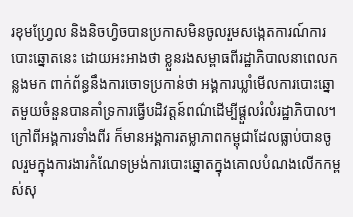រខុមហ្វ្រែល និងនិចហ្វិចបានប្រកាសមិនចូលរួមសង្កេតការណ៍ការបោះឆ្នោតនេះ ដោយអះអាងថា ខ្លួនរងសម្ពាធពីរដ្ឋាភិបាលនាពេលកន្លងមក ពាក់ព័ន្ធនឹងការចោទប្រកាន់ថា អង្គការឃ្លាំមើលការបោះឆ្នោតមួយចំនួនបានគាំទ្រការធ្វើបដិវត្តន៍ពណ៌ដើម្បីផ្តួលរំលំរដ្ឋាភិបាល។ ក្រៅពីអង្គការទាំងពីរ ក៏មានអង្គការតម្លាភាពកម្ពុជាដែលធ្លាប់បានចូលរួមក្នុងការងារកំណែទម្រង់ការបោះឆ្នោតក្នុងគោលបំណងលើកកម្ពស់សុ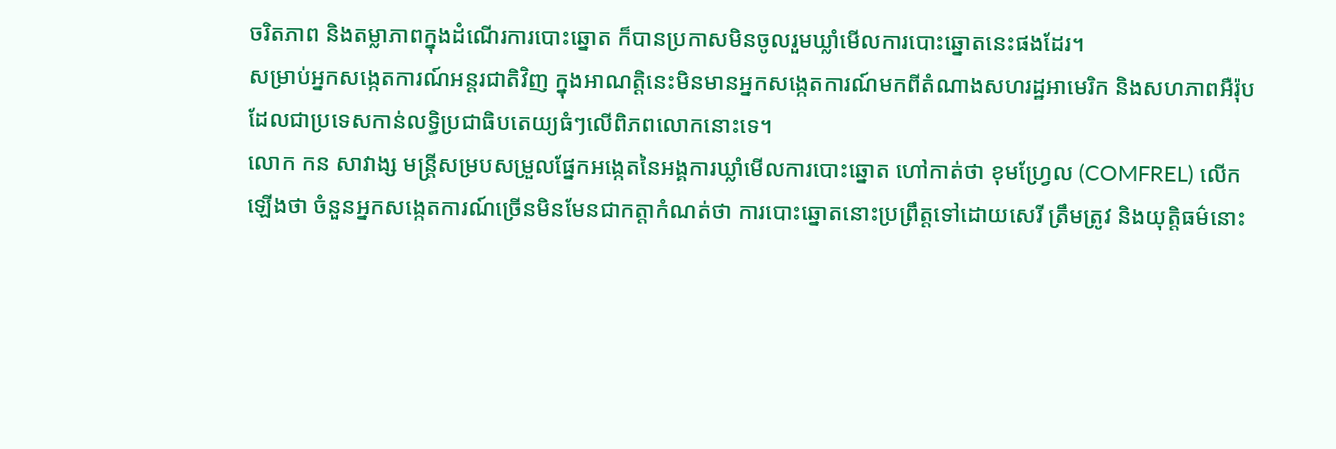ចរិតភាព និងតម្លាភាពក្នុងដំណើរការបោះឆ្នោត ក៏បានប្រកាសមិនចូលរួមឃ្លាំមើលការបោះឆ្នោតនេះផងដែរ។
សម្រាប់អ្នកសង្កេតការណ៍អន្តរជាតិវិញ ក្នុងអាណត្តិនេះមិនមានអ្នកសង្កេតការណ៍មកពីតំណាងសហរដ្ឋអាមេរិក និងសហភាពអឺរ៉ុបដែលជាប្រទេសកាន់លទ្ធិប្រជាធិបតេយ្យធំៗលើពិភពលោកនោះទេ។
លោក កន សាវាង្ស មន្រ្តីសម្របសម្រួលផ្នែកអង្កេតនៃអង្គការឃ្លាំមើលការបោះឆ្នោត ហៅកាត់ថា ខុមហ្វ្រែល (COMFREL) លើកឡើងថា ចំនួនអ្នកសង្កេតការណ៍ច្រើនមិនមែនជាកត្តាកំណត់ថា ការបោះឆ្នោតនោះប្រព្រឹត្តទៅដោយសេរី ត្រឹមត្រូវ និងយុត្តិធម៌នោះ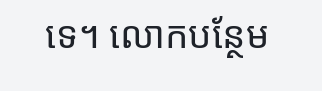ទេ។ លោកបន្ថែម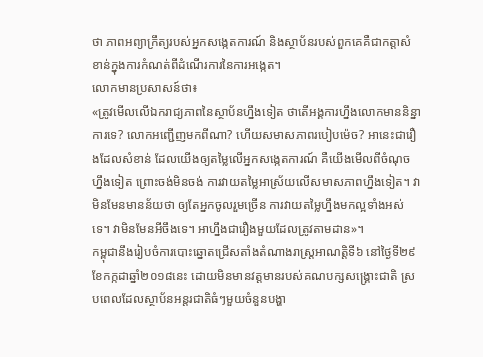ថា ភាពអព្យាក្រឹត្យរបស់អ្នកសង្កេតការណ៍ និងស្ថាប័នរបស់ពួកគេគឺជាកត្តាសំខាន់ក្នុងការកំណត់ពីដំណើរការនៃការអង្កេត។
លោកមានប្រសាសន៍ថា៖
«ត្រូវមើលលើឯករាជ្យភាពនៃស្ថាប័នហ្នឹងទៀត ថាតើអង្គការហ្នឹងលោកមាននិន្នាការទេ? លោកអញ្ជើញមកពីណា? ហើយសមាសភាពរបៀបម៉េច? អានេះជារឿងដែលសំខាន់ ដែលយើងឲ្យតម្លៃលើអ្នកសង្កេតការណ៍ គឺយើងមើលពីចំណុចហ្នឹងទៀត ព្រោះចង់មិនចង់ ការវាយតម្លៃអាស្រ័យលើសមាសភាពហ្នឹងទៀត។ វាមិនមែនមានន័យថា ឲ្យតែអ្នកចូលរួមច្រើន ការវាយតម្លៃហ្នឹងមកល្អទាំងអស់ទេ។ វាមិនមែនអីចឹងទេ។ អាហ្នឹងជារឿងមួយដែលត្រូវតាមដាន»។
កម្ពុជានឹងរៀបចំការបោះឆ្នោតជ្រើសតាំងតំណាងរាស្រ្តអាណត្តិទី៦ នៅថ្ងៃទី២៩ ខែកក្កដាឆ្នាំ២០១៨នេះ ដោយមិនមានវត្តមានរបស់គណបក្សសង្គ្រោះជាតិ ស្របពេលដែលស្ថាប័នអន្តរជាតិធំៗមួយចំនួនបង្ហា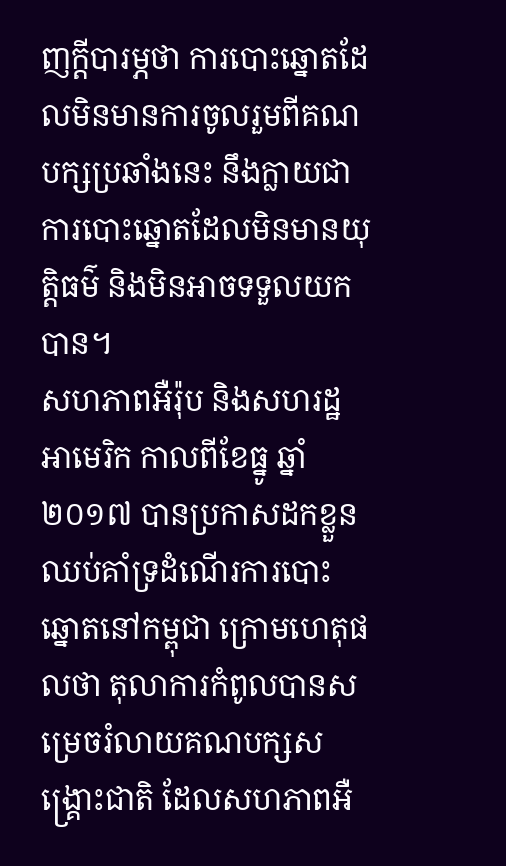ញក្តីបារម្ភថា ការបោះឆ្នោតដែលមិនមានការចូលរួមពីគណបក្សប្រឆាំងនេះ នឹងក្លាយជាការបោះឆ្នោតដែលមិនមានយុត្តិធម៌ និងមិនអាចទទួលយកបាន។
សហភាពអឺរ៉ុប និងសហរដ្ឋអាមេរិក កាលពីខែធ្នូ ឆ្នាំ២០១៧ បានប្រកាសដកខ្លួនឈប់គាំទ្រដំណើរការបោះឆ្នោតនៅកម្ពុជា ក្រោមហេតុផលថា តុលាការកំពូលបានសម្រេចរំលាយគណបក្សសង្គ្រោះជាតិ ដែលសហភាពអឺ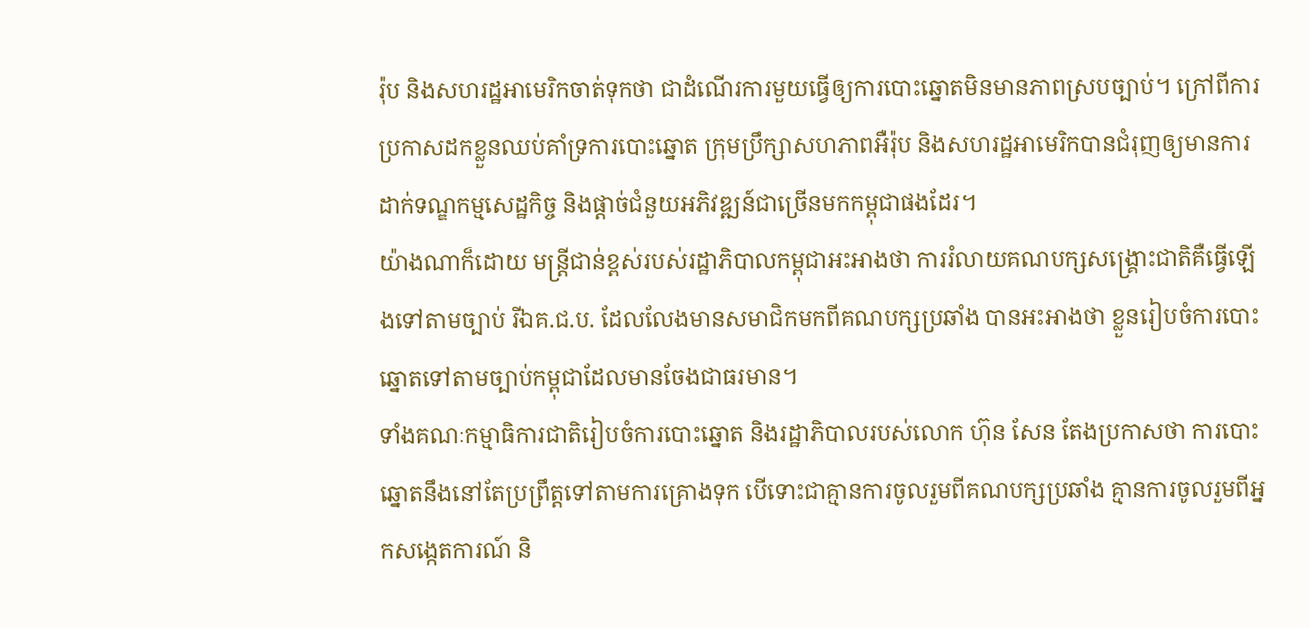រ៉ុប និងសហរដ្ឋអាមេរិកចាត់ទុកថា ជាដំណើរការមួយធ្វើឲ្យការបោះឆ្នោតមិនមានភាពស្របច្បាប់។ ក្រៅពីការប្រកាសដកខ្លួនឈប់គាំទ្រការបោះឆ្នោត ក្រុមប្រឹក្សាសហភាពអឺរ៉ុប និងសហរដ្ឋអាមេរិកបានជំរុញឲ្យមានការដាក់ទណ្ឌកម្មសេដ្ឋកិច្ច និងផ្ដាច់ជំនួយអភិវឌ្ឍន៍ជាច្រើនមកកម្ពុជាផងដែរ។
យ៉ាងណាក៏ដោយ មន្រ្តីជាន់ខ្ពស់របស់រដ្ឋាភិបាលកម្ពុជាអះអាងថា ការរំលាយគណបក្សសង្គ្រោះជាតិគឺធ្វើឡើងទៅតាមច្បាប់ រីឯគ.ជ.ប. ដែលលែងមានសមាជិកមកពីគណបក្សប្រឆាំង បានអះអាងថា ខ្លួនរៀបចំការបោះឆ្នោតទៅតាមច្បាប់កម្ពុជាដែលមានចែងជាធរមាន។
ទាំងគណៈកម្មាធិការជាតិរៀបចំការបោះឆ្នោត និងរដ្ឋាភិបាលរបស់លោក ហ៊ុន សែន តែងប្រកាសថា ការបោះឆ្នោតនឹងនៅតែប្រព្រឹត្តទៅតាមការគ្រោងទុក បើទោះជាគ្មានការចូលរួមពីគណបក្សប្រឆាំង គ្មានការចូលរួមពីអ្នកសង្កេតការណ៍ និ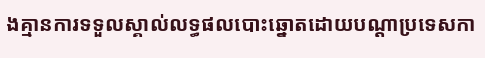ងគ្មានការទទួលស្គាល់លទ្ធផលបោះឆ្នោតដោយបណ្តាប្រទេសកា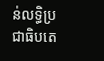ន់លទ្ធិប្រជាធិបតេ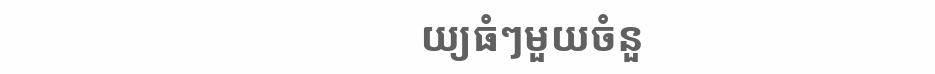យ្យធំៗមួយចំនួ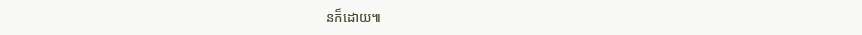នក៏ដោយ៕